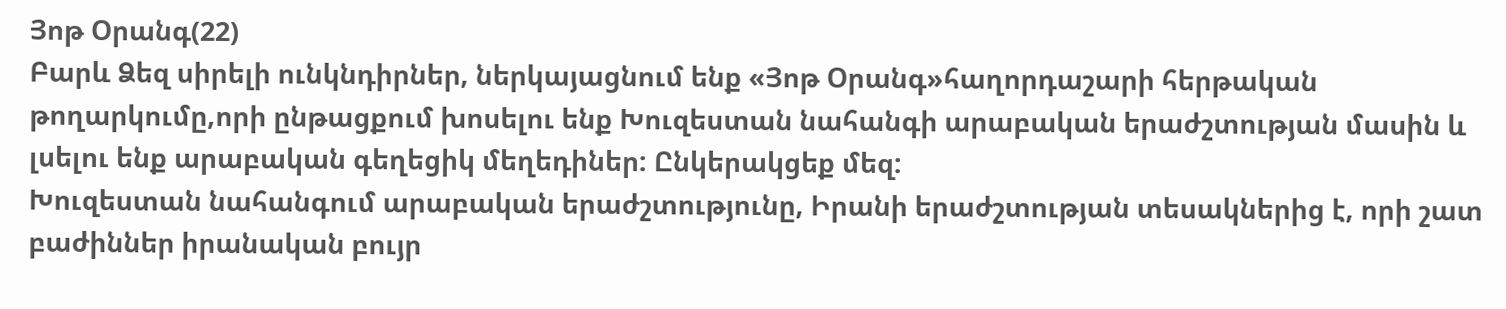Յոթ Օրանգ(22)
Բարև Ձեզ սիրելի ունկնդիրներ, ներկայացնում ենք «Յոթ Օրանգ»հաղորդաշարի հերթական թողարկումը,որի ընթացքում խոսելու ենք Խուզեստան նահանգի արաբական երաժշտության մասին և լսելու ենք արաբական գեղեցիկ մեղեդիներ: Ընկերակցեք մեզ:
Խուզեստան նահանգում արաբական երաժշտությունը, Իրանի երաժշտության տեսակներից է, որի շատ բաժիններ իրանական բույր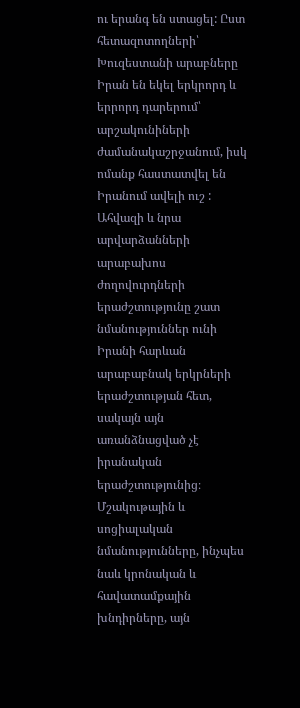ու երանգ են ստացել: Ըստ հետազոտողների՝ Խուզեստանի արաբները Իրան են եկել երկրորդ և երրորդ դարերում՝ արշակունիների ժամանակաշրջանում, իսկ ոմանք հաստատվել են Իրանում ավելի ուշ :
Ահվազի և նրա արվարձանների արաբախոս ժողովուրդների երաժշտությունը շատ նմանություններ ունի Իրանի հարևան արաբաբնակ երկրների երաժշտության հետ, սակայն այն առանձնացված չէ իրանական երաժշտությունից։ Մշակութային և սոցիալական նմանությունները, ինչպես նաև կրոնական և հավատամքային խնդիրները, այն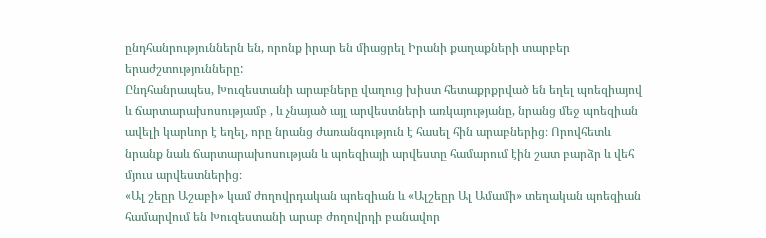ընդհանրություններն են, որոնք իրար են միացրել Իրանի քաղաքների տարբեր երաժշտությունները:
Ընդհանրապես, Խուզեստանի արաբները վաղուց խիստ հետաքրքրված են եղել պոեզիայով և ճարտարախոսությամբ , և չնայած այլ արվեստների առկայությանը, նրանց մեջ պոեզիան ավելի կարևոր է եղել, որը նրանց ժառանգություն է հասել հին արաբներից։ Որովհետև նրանք նաև ճարտարախոսության և պոեզիայի արվեստը համարում էին շատ բարձր և վեհ մյուս արվեստներից։
«Ալ շեըր Աշաբի» կամ ժողովրդական պոեզիան և «Ալշեըր Ալ Ամամի» տեղական պոեզիան համարվում են Խուզեստանի արաբ ժողովրդի բանավոր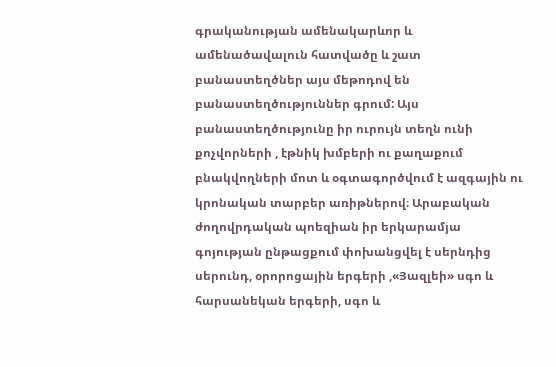գրականության ամենակարևոր և ամենածավալուն հատվածը և շատ բանաստեղծներ այս մեթոդով են բանաստեղծություններ գրում: Այս բանաստեղծությունը իր ուրույն տեղն ունի քոչվորների , էթնիկ խմբերի ու քաղաքում բնակվողների մոտ և օգտագործվում է ազգային ու կրոնական տարբեր առիթներով։ Արաբական ժողովրդական պոեզիան իր երկարամյա գոյության ընթացքում փոխանցվել է սերնդից սերունդ, օրորոցային երգերի ,«Յազլեի» սգո և հարսանեկան երգերի, սգո և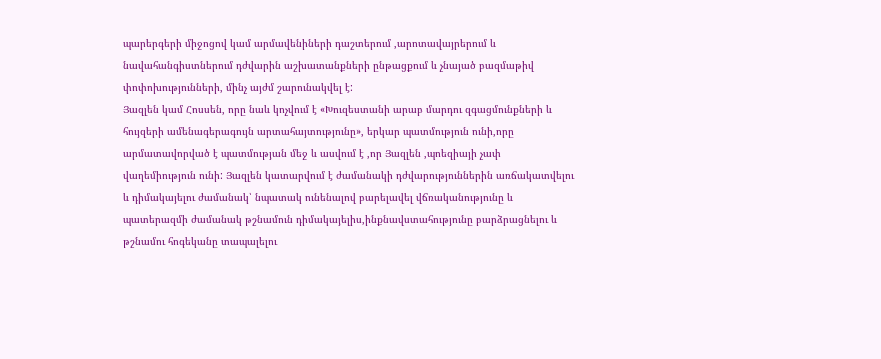պարերգերի միջոցով կամ արմավենիների դաշտերում ,արոտավայրերում և նավահանգիստներում դժվարին աշխատանքների ընթացքում և չնայած բազմաթիվ փոփոխությունների, մինչ այժմ շարունակվել է:
Յազլեն կամ Հոսսեն, որը նաև կոչվում է «Խուզեստանի արաբ մարդու զգացմունքների և հույզերի ամենագերագույն արտահայտությունը», երկար պատմություն ունի,որը արմատավորված է պատմության մեջ և ասվում է ,որ Յազլեն ,պոեզիայի չափ վաղեմիություն ունի: Յազլեն կատարվում է ժամանակի դժվարություններին առճակատվելու և դիմակայելու ժամանակ՝ նպատակ ունենալով բարելավել վճռականությունը և պատերազմի ժամանակ թշնամուն դիմակայելիս,ինքնավստահությունը բարձրացնելու և թշնամու հոգեկանը տապալելու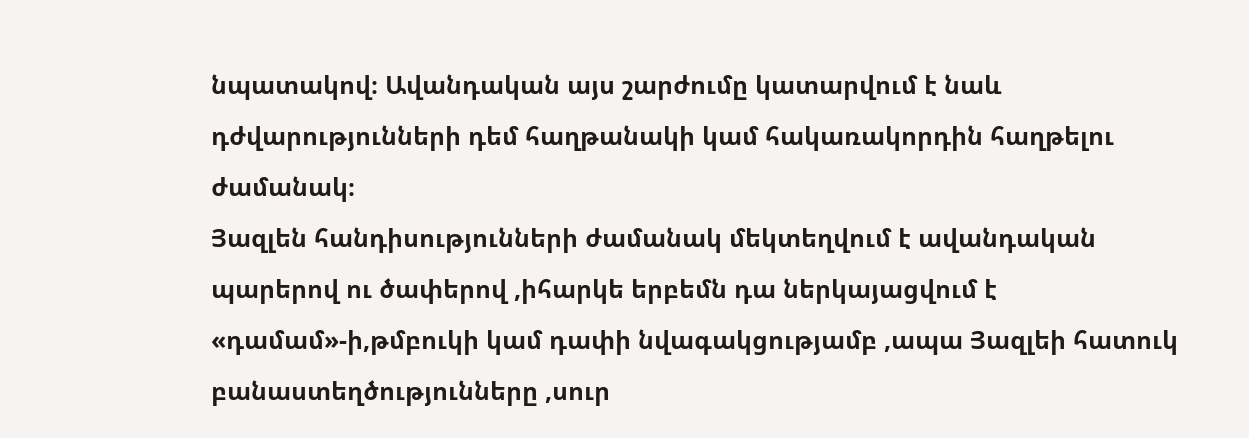նպատակով։ Ավանդական այս շարժումը կատարվում է նաև դժվարությունների դեմ հաղթանակի կամ հակառակորդին հաղթելու ժամանակ։
Յազլեն հանդիսությունների ժամանակ մեկտեղվում է ավանդական պարերով ու ծափերով ,իհարկե երբեմն դա ներկայացվում է «դամամ»-ի,թմբուկի կամ դափի նվագակցությամբ ,ապա Յազլեի հատուկ բանաստեղծությունները ,սուր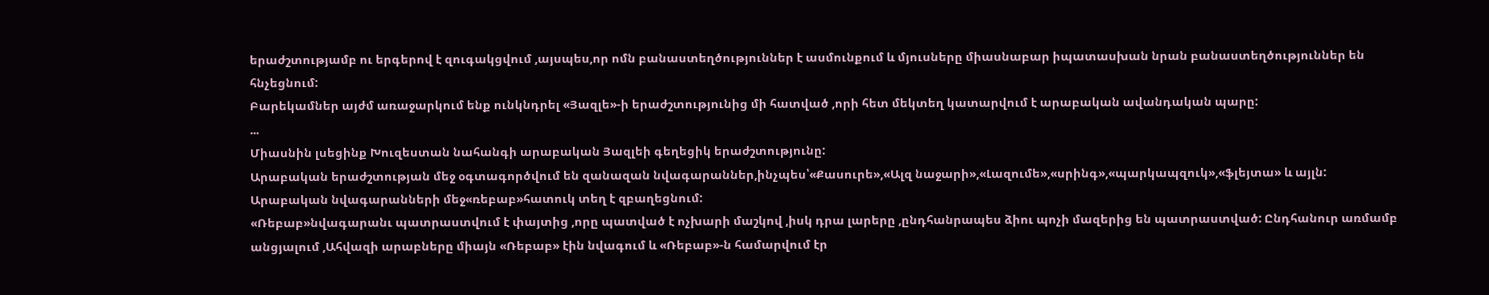երաժշտությամբ ու երգերով է զուգակցվում ,այսպես,որ ոմն բանաստեղծություններ է ասմունքում և մյուսները միասնաբար իպատասխան նրան բանաստեղծություններ են հնչեցնում:
Բարեկամներ այժմ առաջարկում ենք ունկնդրել «Յազլե»-ի երաժշտությունից մի հատված ,որի հետ մեկտեղ կատարվում է արաբական ավանդական պարը:
...
Միասնին լսեցինք Խուզեստան նահանգի արաբական Յազլեի գեղեցիկ երաժշտությունը:
Արաբական երաժշտության մեջ օգտագործվում են զանազան նվագարաններ,ինչպես՝«Քասուրե»,«Ալզ նաջարի»,«Լազումե»,«սրինգ»,«պարկապզուկ»,«ֆլեյտա» և այլն: Արաբական նվագարանների մեջ«ռեբաբ»հատուկ տեղ է զբաղեցնում:
«Ռեբաբ»նվագարանւ պատրաստվում է փայտից ,որը պատված է ոչխարի մաշկով ,իսկ դրա լարերը ,ընդհանրապես ձիու պոչի մազերից են պատրաստված: Ընդհանուր առմամբ անցյալում ,Ահվազի արաբները միայն «Ռեբաբ» էին նվագում և «Ռեբաբ»-ն համարվում էր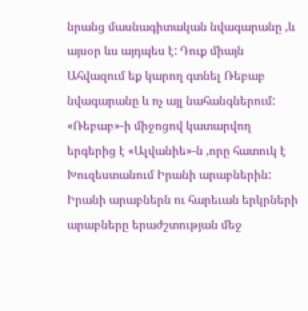նրանց մասնագիտական նվագարանը ,և այսօր ևս այդպես է: Դուք միայն Ահվազում եք կարող գտնել Ռեբաբ նվագարանը և ոչ այլ նահանգներում:
«Ռեբաբ»-ի միջոցով կատարվող երգերից է «Ալվանիե»-ն ,որը հատուկ է Խուզեստանում Իրանի արաբներին: Իրանի արաբներն ու հարեւան երկրների արաբները երաժշտության մեջ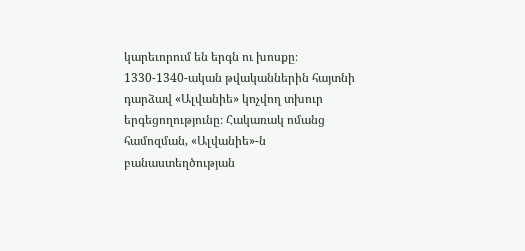կարեւորում են երգն ու խոսքը։ 1330-1340-ական թվականներին հայտնի դարձավ «Ալվանիե» կոչվող տխուր երգեցողությունը։ Հակառակ ոմանց համոզման, «Ալվանիե»-ն բանաստեղծության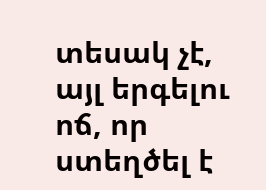տեսակ չէ, այլ երգելու ոճ, որ ստեղծել է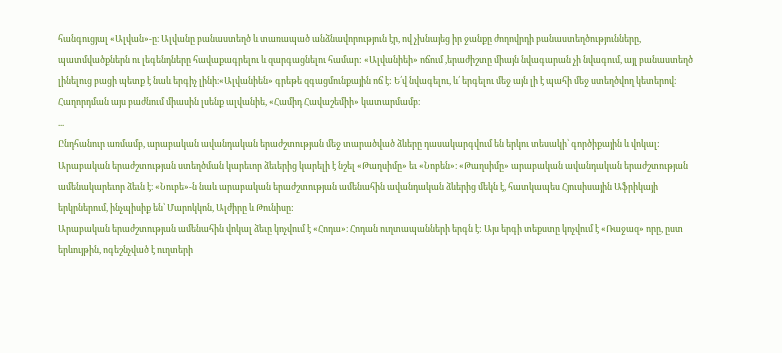հանգուցյալ «Ալվան»-ը։ Ալվանը բանաստեղծ և տառապած անձնավորություն էր, ով չխնայեց իր ջանքը ժողովրդի բանաստեղծությունները, պատմվածքներն ու լեգենդները հավաքագրելու և զարգացնելու համար: «Ալվանիեի» ոճում ,երաժիշտը միայն նվագարան չի նվագում, այլ բանաստեղծ լինելուց բացի պետք է նաև երգիչ լինի։«Ալվանիեն» գրեթե զգացմունքային ոճ է: Ե՛վ նվագելու, և՛ երգելու մեջ այն լի է պահի մեջ ստեղծվող կետերով։ Հաղորդման այս բաժնում միասին լսենք ալվանիե, «Համիդ Հավաշեմիի» կատարմամբ։
...
Ընդհանուր առմամբ, արաբական ավանդական երաժշտության մեջ տարածված ձևերը դասակարգվում են երկու տեսակի՝ գործիքային և վոկալ:
Արաբական երաժշտության ստեղծման կարեւոր ձեւերից կարելի է նշել «Թաղսիմը» եւ «Նոբեն»։ «Թաղսիմը» արաբական ավանդական երաժշտության ամենակարեւոր ձեւն է։ «Նուբե»-ն նաև արաբական երաժշտության ամենահին ավանդական ձևերից մեկն է, հատկապես Հյուսիսային Աֆրիկայի երկրներում, ինչպիսիք են՝ Մարոկկոն, Ալժիրը և Թունիսը:
Արաբական երաժշտության ամենահին վոկալ ձեւը կոչվում է «Հոդա»։ Հոդան ուղտապանների երգն է: Այս երգի տեքստը կոչվում է «Ռաջազ» որը, ըստ երևույթին, ոգեշնչված է ուղտերի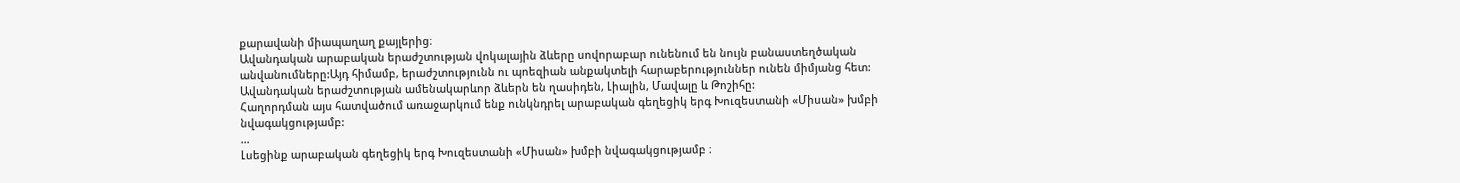քարավանի միապաղաղ քայլերից։
Ավանդական արաբական երաժշտության վոկալային ձևերը սովորաբար ունենում են նույն բանաստեղծական անվանումները:Այդ հիմամբ, երաժշտությունն ու պոեզիան անքակտելի հարաբերություններ ունեն միմյանց հետ: Ավանդական երաժշտության ամենակարևոր ձևերն են ղասիդեն, Լիալին, Մավալը և Թոշիհը:
Հաղորդման այս հատվածում առաջարկում ենք ունկնդրել արաբական գեղեցիկ երգ Խուզեստանի «Միսան» խմբի նվագակցությամբ:
...
Լսեցինք արաբական գեղեցիկ երգ Խուզեստանի «Միսան» խմբի նվագակցությամբ ։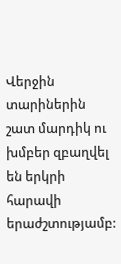Վերջին տարիներին շատ մարդիկ ու խմբեր զբաղվել են երկրի հարավի երաժշտությամբ: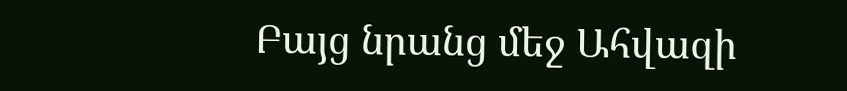Բայց նրանց մեջ Ահվազի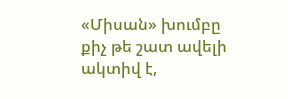«Միսան» խումբը քիչ թե շատ ավելի ակտիվ է,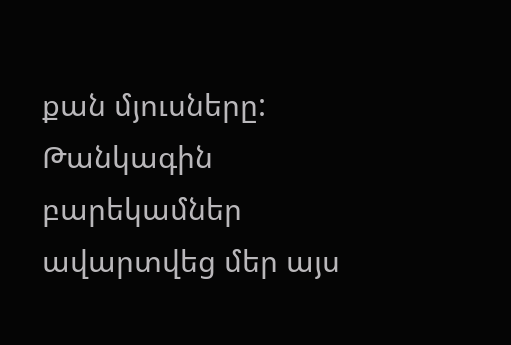քան մյուսները:
Թանկագին բարեկամներ ավարտվեց մեր այս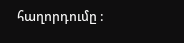հաղորդումը :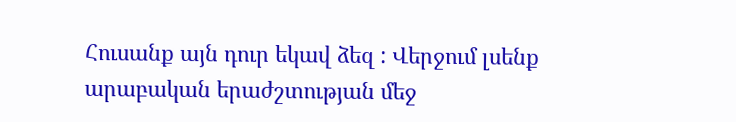Հուսանք այն դուր եկավ ձեզ : Վերջում լսենք արաբական երաժշտության մեջ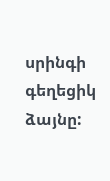սրինգի գեղեցիկ ձայնը: